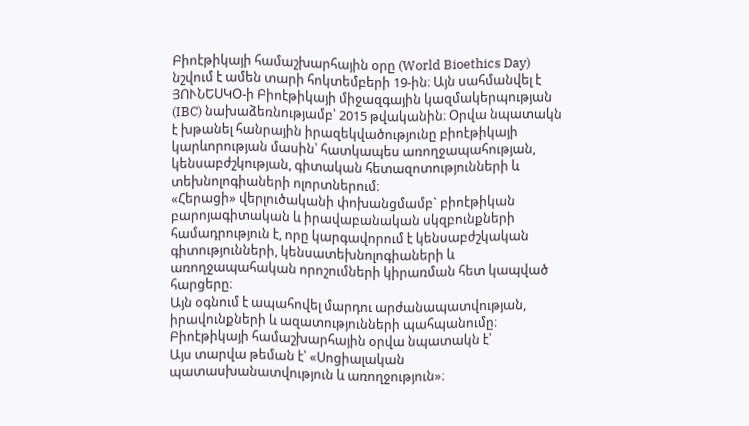Բիոէթիկայի համաշխարհային օրը (World Bioethics Day) նշվում է ամեն տարի հոկտեմբերի 19-ին։ Այն սահմանվել է ՅՈՒՆԵՍԿՕ-ի Բիոէթիկայի միջազգային կազմակերպության (IBC) նախաձեռնությամբ՝ 2015 թվականին։ Օրվա նպատակն է խթանել հանրային իրազեկվածությունը բիոէթիկայի կարևորության մասին՝ հատկապես առողջապահության, կենսաբժշկության, գիտական հետազոտությունների և տեխնոլոգիաների ոլորտներում։
«Հերացի» վերլուծականի փոխանցմամբ` բիոէթիկան բարոյագիտական և իրավաբանական սկզբունքների համադրություն է, որը կարգավորում է կենսաբժշկական գիտությունների, կենսատեխնոլոգիաների և առողջապահական որոշումների կիրառման հետ կապված հարցերը։
Այն օգնում է ապահովել մարդու արժանապատվության, իրավունքների և ազատությունների պահպանումը։
Բիոէթիկայի համաշխարհային օրվա նպատակն է՝
Այս տարվա թեման է՝ «Սոցիալական պատասխանատվություն և առողջություն»։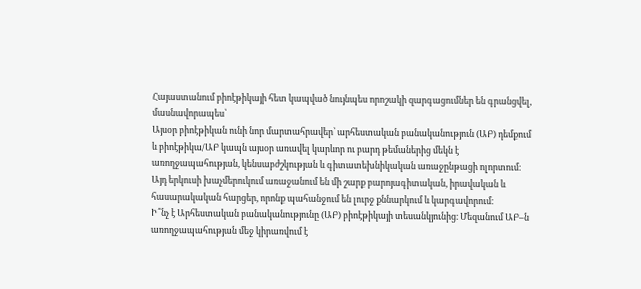Հայաստանում բիոէթիկայի հետ կապված նույնպես որոշակի զարգացումներ են գրանցվել, մասնավորապես՝
Այսօր բիոէթիկան ունի նոր մարտահրավեր՝ արհեստական բանականություն (ԱԲ) դեմքում և բիոէթիկա/ԱԲ կապն այսօր առավել կարևոր ու բարդ թեմաներից մեկն է առողջապահության, կենսաբժշկության և գիտատեխնիկական առաջընթացի ոլորտում։ Այդ երկուսի խաչմերուկում առաջանում են մի շարք բարոյագիտական, իրավական և հասարակական հարցեր, որոնք պահանջում են լուրջ քննարկում և կարգավորում։
Ի՞նչ է Արհեստական բանականությունը (ԱԲ) բիոէթիկայի տեսանկյունից։ Մեզանում ԱԲ–ն առողջապահության մեջ կիրառվում է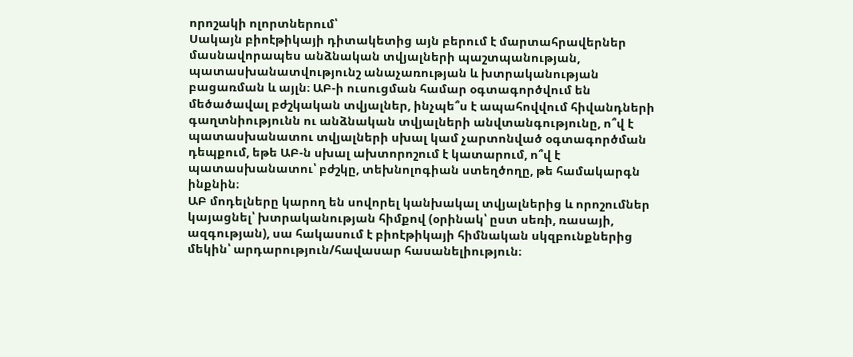որոշակի ոլորտներում՝
Սակայն բիոէթիկայի դիտակետից այն բերում է մարտահրավերներ մասնավորապես անձնական տվյալների պաշտպանության, պատասխանատվությունշ անաչառության և խտրականության բացառման և այլն։ ԱԲ-ի ուսուցման համար օգտագործվում են մեծածավալ բժշկական տվյալներ, ինչպե՞ս է ապահովվում հիվանդների գաղտնիությունն ու անձնական տվյալների անվտանգությունը, ո՞վ է պատասխանատու տվյալների սխալ կամ չարտոնված օգտագործման դեպքում, եթե ԱԲ-ն սխալ ախտորոշում է կատարում, ո՞վ է պատասխանատու՝ բժշկը, տեխնոլոգիան ստեղծողը, թե համակարգն ինքնին։
ԱԲ մոդելները կարող են սովորել կանխակալ տվյալներից և որոշումներ կայացնել՝ խտրականության հիմքով (օրինակ՝ ըստ սեռի, ռասայի, ազգության), սա հակասում է բիոէթիկայի հիմնական սկզբունքներից մեկին՝ արդարություն/հավասար հասանելիություն։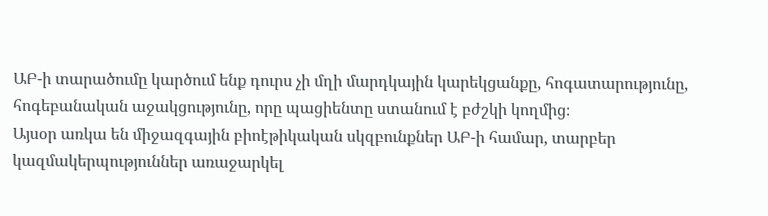ԱԲ-ի տարածումը կարծում ենք դուրս չի մղի մարդկային կարեկցանքը, հոգատարությունը, հոգեբանական աջակցությունը, որը պացիենտը ստանում է բժշկի կողմից։
Այսօր առկա են միջազգային բիոէթիկական սկզբունքներ ԱԲ-ի համար, տարբեր կազմակերպություններ առաջարկել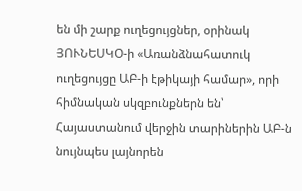են մի շարք ուղեցույցներ, օրինակ ՅՈՒՆԵՍԿՕ-ի «Առանձնահատուկ ուղեցույցը ԱԲ-ի էթիկայի համար», որի հիմնական սկզբունքներն են՝
Հայաստանում վերջին տարիներին ԱԲ-ն նույնպես լայնորեն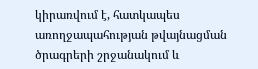կիրառվում է, հատկապես առողջապահության թվայնացման ծրագրերի շրջանակում և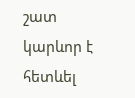շատ կարևոր է հետևել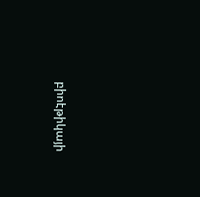բիոէթիկայի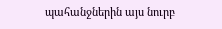պահանջներին այս նուրբ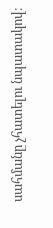սահմանը չհատելու նպատակով։